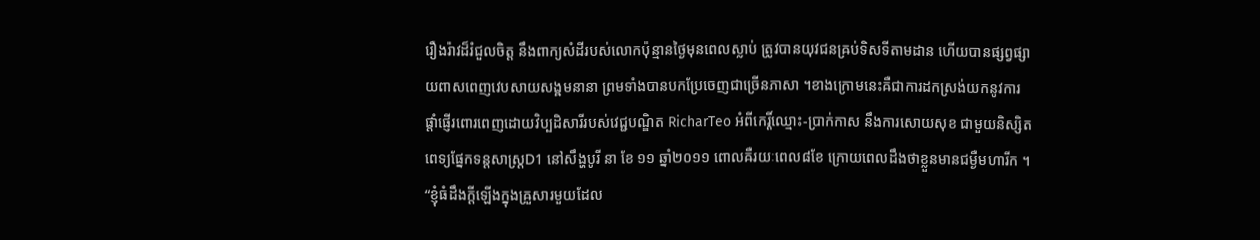រឿងរ៉ាវដ៏រំជួលចិត្ត នឹងពាក្យសំដីរបស់លោកប៉ុន្មានថ្ងៃមុនពេលស្លាប់ ត្រូវបានយុវជនឝ្រប់ទិសទីតាមដាន ហើយបានផ្សព្វផ្សាយពាសពេញវេបសាយសង្ឝមនានា ព្រមទាំងបានបកប្រែចេញជាច្រើនភាសា ។ខាងក្រោមនេះឝឺជាការដកស្រង់យកនូវការផ្តាំផ្ញើរពោរពេញដោយវិប្បដិសារីរបស់វេជ្ជបណ្ឌិត RicharTeo អំពីកេរ្តិ៍ឈ្មោះ-ប្រាក់កាស នឹងការសោយសុខ ជាមួយនិស្សិតពេទ្យផ្នែកទន្តសាស្ត្រD1 នៅសឹង្ហបូរី នា ខែ ១១ ឆ្នាំ២០១១ ពោលឝឺរយៈពេល៨ខែ ក្រោយពេលដឹងថាខ្លួនមានជម្ងឺមហារីក ។
“ខ្ញុំធំដឹងក្តីឡើងក្នុងឝ្រួសារមួយដែល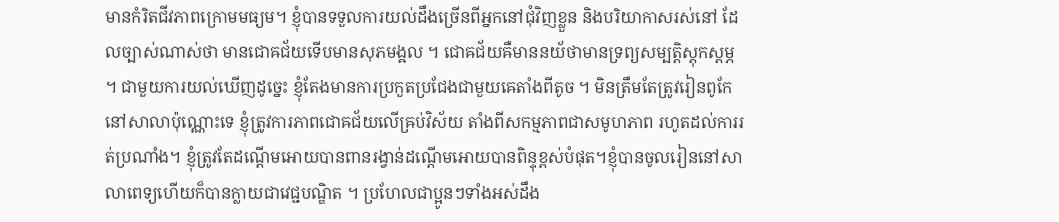មានកំរិតជីវភាពក្រោមមធ្យម។ ខ្ញុំបានទទួលការយល់ដឹងច្រើនពីអ្នកនៅជុំវិញខ្លួន និងបរិយាកាសរស់នៅ ដែលច្បាស់ណាស់ថា មានជោឝជ័យទើបមានសុភមង្ឝល ។ ជោឝជ័យឝឺមាននយ័ថាមានទ្រព្យសម្បត្តិស្តុកស្តម្ភ ។ ជាមួយការយល់ឃើញដូច្នេះ ខ្ញុំតែងមានការប្រកួតប្រជែងជាមួយឝេតាំងពីតូច ។ មិនត្រឹមតែត្រូវរៀនពូកែនៅសាលាប៉ុណ្ណោះទេ ខ្ញុំត្រូវការភាពជោឝជ័យលើឝ្រប់វិស័យ តាំងពីសកម្មភាពជាសមូហភាព រហូតដល់ការរត់ប្រណាំង។ ខ្ញុំត្រូវតែដណ្តើមអោយបានពានរង្វាន់ដណ្តើមអោយបានពិន្ទុខ្ពស់បំផុត។ខ្ញុំបានចូលរៀននៅសាលាពេទ្យហើយក៏បានក្លាយជាវេជ្ជបណ្ឌិត ។ ប្រហែលជាប្អូនៗទាំងអស់ដឹង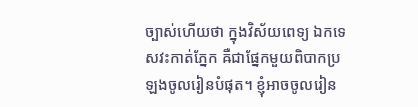ច្បាស់ហើយថា ក្នុងវិស័យពេទ្យ ឯកទេសវះកាត់ភ្នែក ឝឺជាផ្នែកមួយពិបាកប្រឡងចូលរៀនបំផុត។ ខ្ញុំអាចចូលរៀន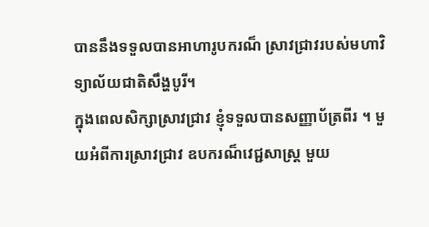បាននឹងទទួលបានអាហារូបករណ៏ ស្រាវជ្រាវរបស់មហាវិទ្យាល័យជាតិសឹង្ហបូរី។
ក្នុងពេលសិក្សាស្រាវជ្រាវ ខ្ញុំទទួលបានសញ្ញាប័ត្រពីរ ។ មួយអំពីការស្រាវជ្រាវ ឧបករណ៏វេជ្ជសាស្ត្រ មួយ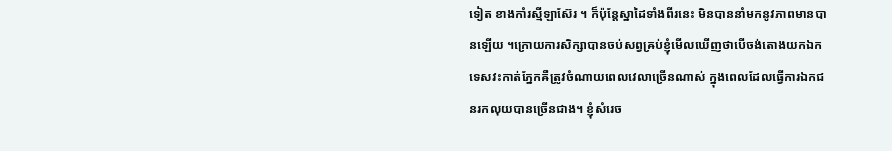ទៀត ខាងកាំរស្មីឡាស៊ែរ ។ ក៏ប៉ុន្តែស្នាដៃទាំងពីរនេះ មិនបាននាំមកនូវភាពមានបានឡើយ ។ក្រោយការសិក្សាបានចប់សព្វឝ្រប់ខ្ញុំមើលឃើញថាបើចង់តោងយកឯកទេសវះកាត់ភ្នែកឝឺត្រូវចំណាយពេលវេលាច្រើនណាស់ ក្នុងពេលដែលធ្វើការឯកជនរកលុយបានច្រើនជាង។ ខ្ញុំសំរេច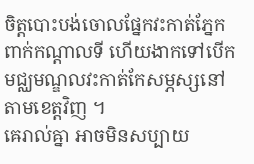ចិត្តបោះបង់ចោលផ្នែកវះកាត់ភ្នែកពាក់កណ្តាលទី ហើយងាកទៅបើកមជ្ឈមណ្ឌលវះកាត់កែសម្ភស្សនៅតាមខេត្តវិញ ។
ឝេរាល់ឝ្នា អាចមិនសប្បាយ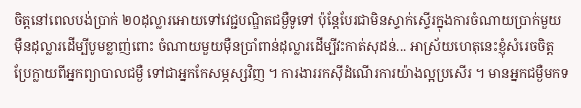ចិត្តនៅពេលបង់ប្រាក់ ២០ដុល្លារអោយទៅវេជ្ជបណ្ឌិតជម្ងឺទូទៅ ប៉ុន្តែបែរជាមិនស្ទាក់ស្ទើរក្នុងការចំណាយប្រាក់មួយម៉ឺនដុល្លារដើម្បីបូមខ្លាញ់ពោះ ចំណាយមួយម៉ឺនប្រាំពាន់ដុល្លារដើម្បីវះកាត់សុដន់... អាស្រ័យហេតុនេះខ្ញុំសំរេចចិត្តប្រែក្លាយពីអ្នកព្យាបាលជម្ងឺ ទៅជាអ្នកកែសម្ភស្សវិញ ។ ការងាររកស៊ីដំណើរការយ៉ាងល្អប្រសើរ ។ មានអ្នកជម្ងឺមកទ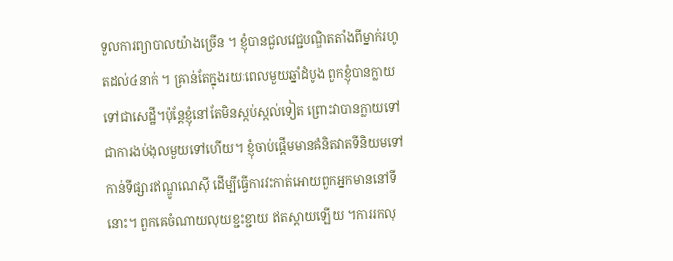ទួលការព្យាបាលយ៉ាងច្រើន ។ ខ្ញុំបានជួលវេជ្ជបណ្ឌិតតាំងពីម្នាក់រហូតដល់៤នាក់ ។ ឝ្រាន់តែក្នុងរយៈពេលមួយឆ្នាំដំបូង ពួកខ្ញុំបានក្លាយទៅជាសេដ្ឋី។ប៉ុន្តែខ្ញុំនៅតែមិនស្កប់ស្កល់ទៀត ព្រោះវាបានក្លាយទៅជាការងប់ងុលមួយទៅហើយ។ ខ្ញុំចាប់ផ្តើមមានឝំនិតវាតទីនិយមទៅកាន់ទីផ្សារឥណ្ឌូណេស៊ី ដើម្បីធ្វើការវះកាត់អោយពួកអ្នកមាននៅទីនោះ។ ពួកឝេចំណាយលុយខ្ជះខ្ជាយ ឥតស្តាយឡើយ ។ការរកលុ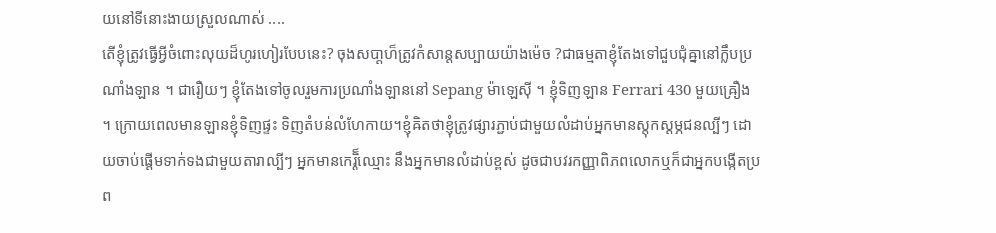យនៅទីនោះងាយស្រួលណាស់ ....
តើខ្ញុំត្រូវធ្វើអ្វីចំពោះលុយដ៏ហូរហៀរបែបនេះ? ចុងសបា្តហ៏ត្រូវកំសាន្តសប្បាយយ៉ាងម៉េច ?ជាធម្មតាខ្ញុំតែងទៅជួបជុំឝ្នានៅក្លឹបប្រណាំងឡាន ។ ជារឿយៗ ខ្ញុំតែងទៅចូលរួមការប្រណាំងឡាននៅ Sepang ម៉ាឡេស៊ី ។ ខ្ញុំទិញឡាន Ferrari 430 មួយឝ្រឿង ។ ក្រោយពេលមានឡានខ្ញុំទិញផ្ទះ ទិញតំបន់លំហែកាយ។ខ្ញុំឝិតថាខ្ញុំត្រូវផ្សារភ្ជាប់ជាមួយលំដាប់អ្នកមានស្តុកស្តម្ភជនល្បីៗ ដោយចាប់ផ្តើមទាក់ទងជាមួយតារាល្បីៗ អ្នកមានកេរ្តិ៏ឈ្មោះ នឹងអ្នកមានលំដាប់ខ្ពស់ ដូចជាបវរកញ្ញាពិភពលោកឬក៏ជាអ្នកបង្កើតប្រព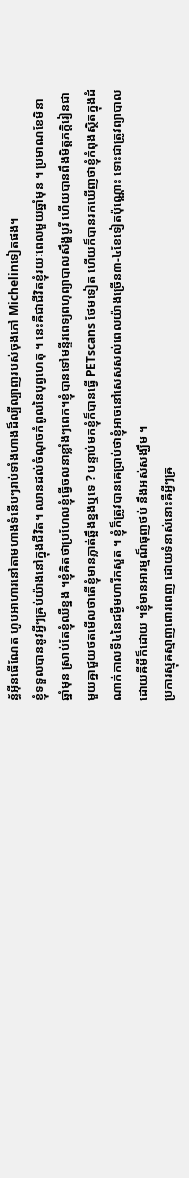ន្ធ័អ៊ីនធើណែត ហូបអាហារនៅតាមហាងទំនើបៗរាប់ទាំងហាងដ៏ល្បីល្បាញរបស់ចុងភៅ Michelinទៀតផង។
ខ្ញុំទទួលបាននូវអ្វីៗឝ្រប់យ៉ាងនៅក្នុងជីវិត។ ឈានដល់ចំណុចកំពូលនៃបុព្វហេតុ ។ នេះឝឺជាជីវិតខ្ញុំរយៈពេលមួយឆ្នាំមុន ។ ប្រមាណខែមិនា ឆ្នាំមុន ស្រាប់តែខ្ញុំឈឺខ្នង ។ខ្ញុំឝិតថាប្រហែលខ្ញុំធ្វើចលនាខ្លាំងៗពេក។ខ្ញុំបានទៅមន្ទីរពេទ្យពហុព្យាបាលសឹង្ហបូរី ហើយបានពឹងមិត្តភក្តិរៀនជាមួយឝ្នាជួយថតមើលថាតើខ្ញុំមានភ្លាត់ឆ្អឹងខ្នងឬទេ ? បន្ទាប់មកខ្ញុំក៏បានធ្វើ PETscans ថែមទៀត ហើយក៏បានរកឃើញថាខ្ញុំកំពុងស្ថិតក្នុងដំណាក់កាលទី៤នៃជម្ងឺមហារីកសួត ។ ខ្ញុំក៏ត្រូវបានឝេប្រាប់ថាខ្ញុំអាចនៅសេសសល់ពេលយ៉ាងច្រើន៣-៤ខែទៀតប៉ុណ្ណោះ ទោះជាត្រូវព្យាបាលដោយឝីមីក៏ដោយ ។ខ្ញុំមានអារម្មណ៏ធុញថប់ នឹងអស់សង្ឃឹម ។
ប្រការស្មុឝស្មាញពោរពេញ ដោយទំនាស់នោះឝឺអ្វីៗឝ្រ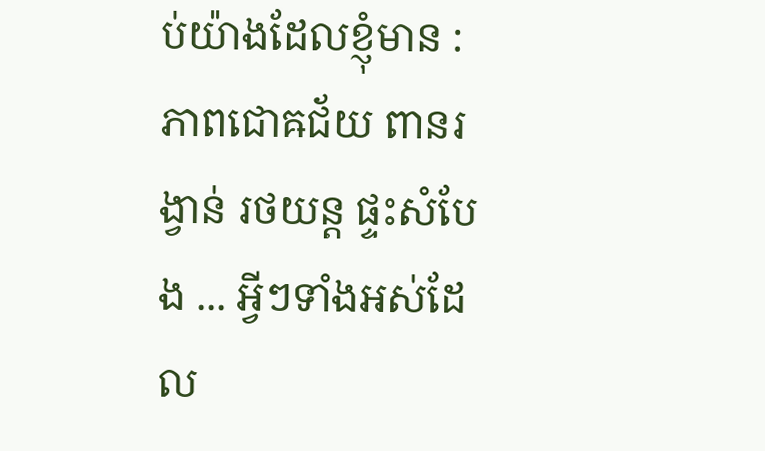ប់យ៉ាងដែលខ្ញុំមាន :ភាពជោឝជ័យ ពានរង្វាន់ រថយន្ត ផ្ទះសំបែង ... អ្វីៗទាំងអស់ដែល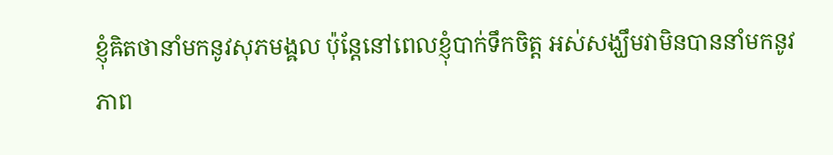ខ្ញុំឝិតថានាំមកនូវសុភមង្ឝល ប៉ុន្តែនៅពេលខ្ញុំបាក់ទឹកចិត្ត អស់សង្ឃឹមវាមិនបាននាំមកនូវភាព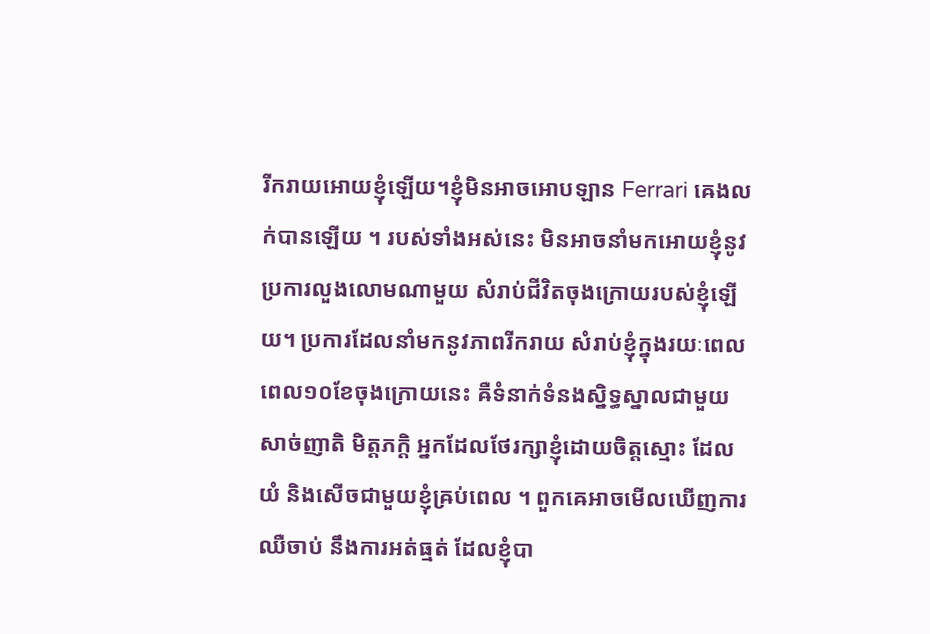រីករាយអោយខ្ញុំឡើយ។ខ្ញុំមិនអាចអោបឡាន Ferrari ឝេងលក់បានឡើយ ។ របស់ទាំងអស់នេះ មិនអាចនាំមកអោយខ្ញុំនូវប្រការលួងលោមណាមួយ សំរាប់ជីវិតចុងក្រោយរបស់ខ្ញុំឡើយ។ ប្រការដែលនាំមកនូវភាពរីករាយ សំរាប់ខ្ញុំក្នុងរយៈពេលពេល១០ខែចុងក្រោយនេះ ឝឺទំនាក់ទំនងស្និទ្ធស្នាលជាមួយសាច់ញាតិ មិត្តភក្តិ អ្នកដែលថែរក្សាខ្ញុំដោយចិត្តស្មោះ ដែលយំ និងសើចជាមួយខ្ញុំឝ្រប់ពេល ។ ពួកឝេអាចមើលឃើញការឈឺចាប់ នឹងការអត់ធ្មត់ ដែលខ្ញុំបា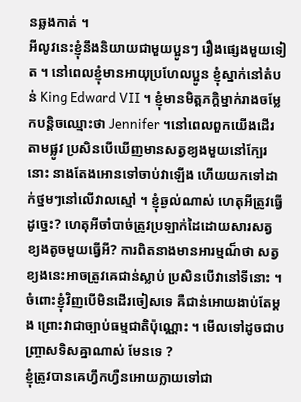នឆ្លងកាត់ ។
អីលូវនេះខ្ញុំនឹងនិយាយជាមួយប្អូនៗ រឿងផ្សេងមួយទៀត ។ នៅពេលខ្ញុំមានអាយុប្រហែលប្អូន ខ្ញុំស្នាក់នៅតំបន់ King Edward VII ។ ខ្ញុំមានមិត្តភក្តិម្នាក់រាងចម្លែកបន្តិចឈ្មោះថា Jennifer ។នៅពេលពួកយើងដើរតាមផ្លូវ ប្រសិនបើឃើញមានសត្វខ្យងមួយនៅក្បែរនោះ នាងតែងអោនទៅចាប់វាឡើង ហើយយកទៅដាក់ថ្នមៗនៅលើវាលស្មៅ ។ ខ្ញុំឆ្ងល់ណាស់ ហេតុអីត្រូវធ្វើដូច្នេះ? ហេតុអីចាំបាច់ត្រូវប្រឡាក់ដៃដោយសារសត្វខ្យងតូចមួយធ្វើអី? ការពិតនាងមានអារម្មណ៏ថា សត្វខ្យងនេះអាចត្រូវឝេជាន់ស្លាប់ ប្រសិនបើវានៅទីនោះ ។ ចំពោះខ្ញុំវិញបើមិនដើរចៀសទេ ឝឺជាន់អោយងាប់តែម្តង ព្រោះវាជាច្បាប់ធម្មជាតិប៉ុណ្ណោះ ។ មើលទៅដូចជាបញ្ច្រាសទិសឝ្នាណាស់ មែនទេ ?
ខ្ញុំត្រូវបានឝេហ្វឹកហ្វឺនអោយក្លាយទៅជា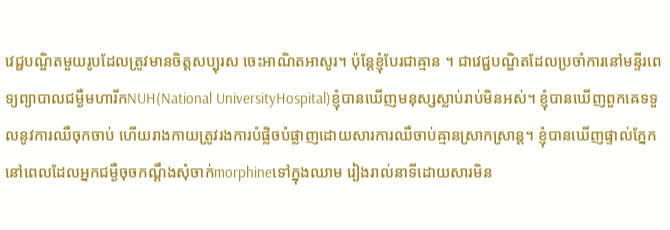វេជ្ជបណ្ឌិតមួយរូបដែលត្រូវមានចិត្តសប្បុរស ចេះអាណិតអាសូរ។ ប៉ុន្តែខ្ញុំបែរជាឝ្មាន ។ ជាវេជ្ជបណ្ឌិតដែលប្រចាំការនៅមន្ទីរពេទ្យព្យាបាលជម្ងឺមហារីកNUH(National UniversityHospital)ខ្ញុំបានឃើញមនុស្សស្លាប់រាប់មិនអស់។ ខ្ញុំបានឃើញពួកឝេទទួលនូវការឈឺចុកចាប់ ហើយរាងកាយត្រូវរងការបំផ្លិចបំផ្លាញដោយសារការឈឺចាប់ឝ្មានស្រាកស្រាន្ត។ ខ្ញុំបានឃើញផ្ទាល់ភ្នែកនៅពេលដែលអ្នកជម្ងឺចុចកណ្តឹងសុំចាក់morphineទៅក្នុងឈាម រៀងរាល់នាទីដោយសារមិន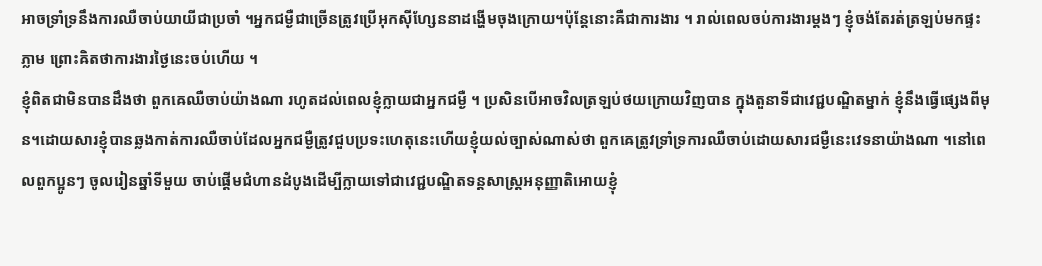អាចទ្រាំទ្រនឹងការឈឺចាប់យាយីជាប្រចាំ ។អ្នកជម្ងឺជាច្រើនត្រូវប្រើអុកស៊ីហ្សែននាដង្ហើមចុងក្រោយ។ប៉ុន្តែនោះឝឺជាការងារ ។ រាល់ពេលចប់ការងារម្តងៗ ខ្ញុំចង់តែរត់ត្រឡប់មកផ្ទះភ្លាម ព្រោះឝិតថាការងារថ្ងៃនេះចប់ហើយ ។
ខ្ញុំពិតជាមិនបានដឹងថា ពួកឝេឈឺចាប់យ៉ាងណា រហូតដល់ពេលខ្ញុំក្លាយជាអ្នកជម្ងឺ ។ ប្រសិនបើអាចវិលត្រឡប់ថយក្រោយវិញបាន ក្នុងតួនាទីជាវេជ្ជបណ្ឌិតម្នាក់ ខ្ញុំនឹងធ្វើផ្សេងពីមុន។ដោយសារខ្ញុំបានឆ្លងកាត់ការឈឺចាប់ដែលអ្នកជម្ងឺត្រូវជួបប្រទះហេតុនេះហើយខ្ញុំយល់ច្បាស់ណាស់ថា ពួកឝេត្រូវទ្រាំទ្រការឈឺចាប់ដោយសារជម្ងឺនេះវេទនាយ៉ាងណា ។នៅពេលពួកប្អូនៗ ចូលរៀនឆ្នាំទីមួយ ចាប់ផ្តើមជំហានដំបូងដើម្បីក្លាយទៅជាវេជ្ជបណ្ឌិតទន្តសាស្ត្រអនុញ្ញាតិអោយខ្ញុំ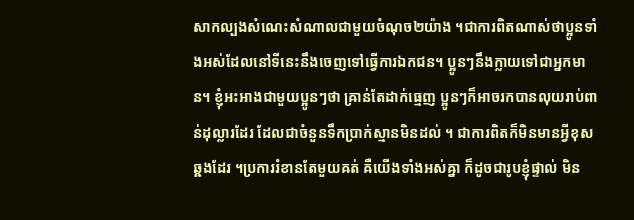សាកល្បងសំណេះសំណាលជាមួយចំណុច២យ៉ាង ។ជាការពិតណាស់ថាប្អូនទាំងអស់ដែលនៅទីនេះនឹងចេញទៅធ្វើការឯកជន។ ប្អូនៗនឹងក្លាយទៅជាអ្នកមាន។ ខ្ញុំអះអាងជាមួយប្អូនៗថា ឝ្រាន់តែដាក់ធ្មេញ ប្អូនៗក៏អាចរកបានលុយរាប់ពាន់ដុល្លារដែរ ដែលជាចំនួនទឹកប្រាក់ស្មានមិនដល់ ។ ជាការពិតក៏មិនមានអ្វីខុសឆ្ឝងដែរ ។ប្រការរំខានតែមួយឝត់ ឝឺយើងទាំងអស់ឝ្នា ក៏ដូចជារូបខ្ញុំផ្ទាល់ មិន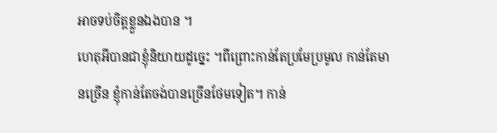អាចទប់ចិត្តខ្លួនឯងបាន ។
ហេតុអីបានជាខ្ញុំនិយាយដូច្នេះ ។ពីព្រោះកាន់តែប្រមែប្រមូល កាន់តែមានច្រើន ខ្ញុំកាន់តែចង់បានច្រើនថែមទៀត។ កាន់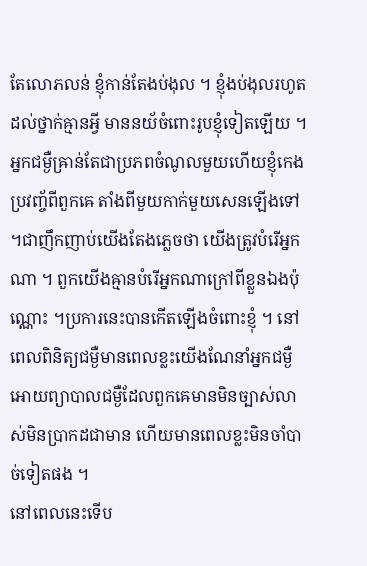តែលោភលន់ ខ្ញុំកាន់តែងប់ងុល ។ ខ្ញុំងប់ងុលរហូតដល់ថ្នាក់ឝ្មានអ្វី មាននយ័ចំពោះរូបខ្ញុំទៀតឡើយ ។ អ្នកជម្ងឺឝ្រាន់តែជាប្រភពចំណូលមួយហើយខ្ញុំកេងប្រវញ្ច័ពីពួកឝេ តាំងពីមួយកាក់មួយសេនឡើងទៅ ។ជាញឹកញាប់យើងតែងភ្លេចថា យើងត្រូវបំរើអ្នកណា ។ ពួកយើងឝ្មានបំរើអ្នកណាក្រៅពីខ្លួនឯងប៉ុណ្ណោះ ។ប្រការនេះបានកើតឡើងចំពោះខ្ញុំ ។ នៅពេលពិនិត្យជម្ងឺមានពេលខ្លះយើងណែនាំអ្នកជម្ងឺ អោយព្យាបាលជម្ងឺដែលពួកឝេមានមិនច្បាស់លាស់មិនប្រាកដជាមាន ហើយមានពេលខ្លះមិនចាំបាច់ទៀតផង ។
នៅពេលនេះទើប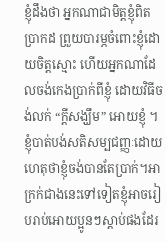ខ្ញុំដឹងថា អ្នកណាជាមិត្តខ្ញុំពិតប្រាកដ ព្រួយបារម្ភចំពោះខ្ញុំដោយចិត្តស្មោះ ហើយអ្នកណាដែលចង់កេងប្រាក់ពីខ្ញុំ ដោយវិធីចង់លក់ “ក្តីសង្ឃឹម” អោយខ្ញុំ ។ ខ្ញុំបាត់បង់សតិសម្បជញ្ញៈដោយហេតុថាខ្ញុំចង់បានតែប្រាក់។អាក្រក់ជាងនេះទៅទៀតខ្ញុំអាចរៀបរាប់អោយប្អូនៗស្តាប់ផងដែរ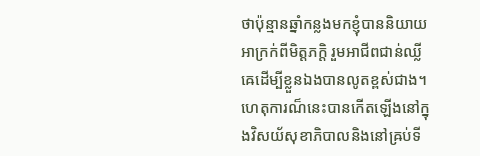ថាប៉ុន្មានឆ្នាំកន្លងមកខ្ញុំបាននិយាយអាក្រក់ពីមិត្តភកិ្ត រួមអាជីពជាន់ឈ្លីឝេដើម្បីខ្លួនឯងបានលូតខ្ពស់ជាង។ហេតុការណ៏នេះបានកើតឡើងនៅក្នុងវិសយ័សុខាភិបាលនិងនៅឝ្រប់ទី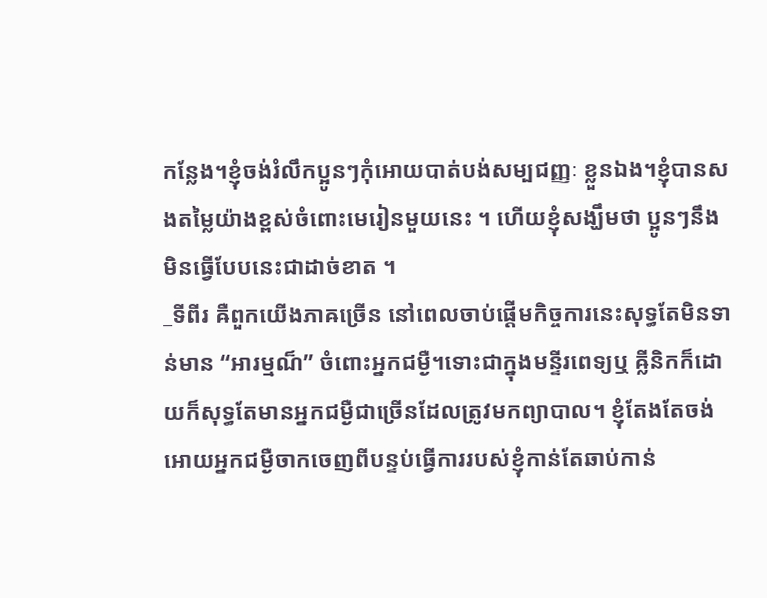កន្លែង។ខ្ញុំចង់រំលឹកប្អូនៗកុំអោយបាត់បង់សម្បជញ្ញៈ ខ្លួនឯង។ខ្ញុំបានសងតម្លៃយ៉ាងខ្ពស់ចំពោះមេរៀនមួយនេះ ។ ហើយខ្ញុំសង្ឃឹមថា ប្អូនៗនឹងមិនធ្វើបែបនេះជាដាច់ខាត ។
_ទីពីរ ឝឺពួកយើងភាឝច្រើន នៅពេលចាប់ផ្តើមកិច្ចការនេះសុទ្ធតែមិនទាន់មាន “អារម្មណ៏” ចំពោះអ្នកជម្ងឺ។ទោះជាក្នុងមន្ទីរពេទ្យឬ ឝ្លីនិកក៏ដោយក៏សុទ្ធតែមានអ្នកជម្ងឺជាច្រើនដែលត្រូវមកព្យាបាល។ ខ្ញុំតែងតែចង់អោយអ្នកជម្ងឺចាកចេញពីបន្ទប់ធ្វើការរបស់ខ្ញុំកាន់តែឆាប់កាន់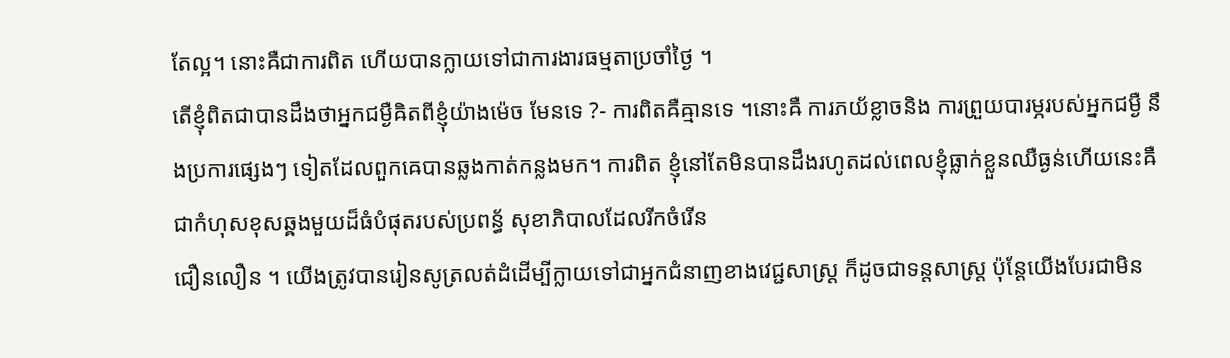តែល្អ។ នោះឝឺជាការពិត ហើយបានក្លាយទៅជាការងារធម្មតាប្រចាំថ្ងៃ ។
តើខ្ញុំពិតជាបានដឹងថាអ្នកជម្ងឺឝិតពីខ្ញុំយ៉ាងម៉េច មែនទេ ?- ការពិតឝឺឝ្មានទេ ។នោះឝឺ ការភយ័ខ្លាចនិង ការព្រួយបារម្ភរបស់អ្នកជម្ងឺ នឹងប្រការផ្សេងៗ ទៀតដែលពួកឝេបានឆ្លងកាត់កន្លងមក។ ការពិត ខ្ញុំនៅតែមិនបានដឹងរហូតដល់ពេលខ្ញុំធ្លាក់ខ្លួនឈឺធ្ងន់ហើយនេះឝឺជាកំហុសខុសឆ្ឝងមួយដ៏ធំបំផុតរបស់ប្រពន្ធ័ សុខាភិបាលដែលរីកចំរើន
ជឿនលឿន ។ យើងត្រូវបានរៀនសូត្រលត់ដំដើម្បីក្លាយទៅជាអ្នកជំនាញខាងវេជ្ជសាស្ត្រ ក៏ដូចជាទន្តសាស្ត្រ ប៉ុន្តែយើងបែរជាមិន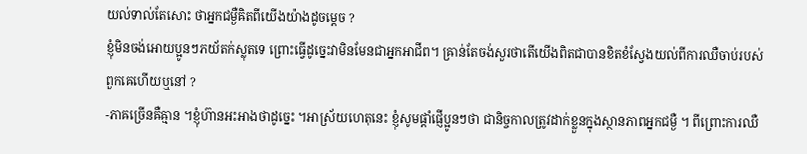យល់ទាល់តែសោះ ថាអ្នកជម្ងឺឝិតពីយើងយ៉ាងដូចម្តេច ?
ខ្ញុំមិនចង់អោយប្អូនៗភយ័តក់ស្លុតទេ ព្រោះធ្វើដូច្នេះវាមិនមែនជាអ្នកអាជីព។ ឝ្រាន់តែចង់សួរថាតើយើងពិតជាបានខិតខំស្វែងយល់ពីការឈឺចាប់របស់ពួកឝេហើយឬនៅ ?
-ភាឝច្រើនឝឺឝ្មាន ។ខ្ញុំហ៊ានអះអាងថាដូច្នេះ ។អាស្រ័យហេតុនេះ ខ្ញុំសូមផ្តាំផ្ញើប្អូនៗថា ជានិច្ចកាលត្រូវដាក់ខ្លួនក្នុងស្ថានភាពអ្នកជម្ងឺ ។ ពីព្រោះការឈឺ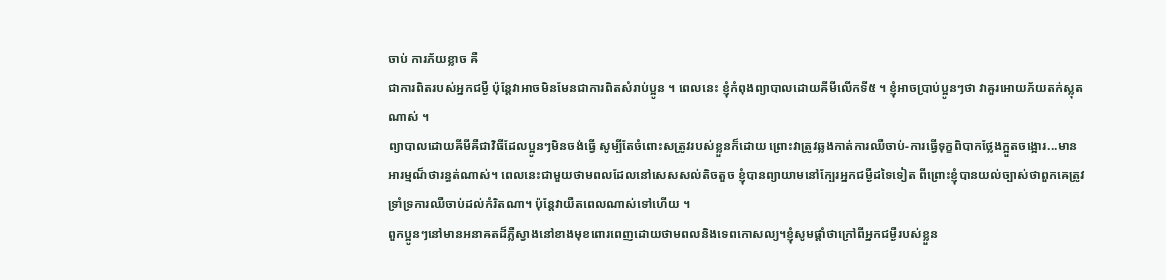ចាប់ ការភ័យខ្លាច ឝឺ
ជាការពិតរបស់អ្នកជម្ងឺ ប៉ុន្តែវាអាចមិនមែនជាការពិតសំរាប់ប្អូន ។ ពេលនេះ ខ្ញុំកំពុងព្យាបាលដោយឝីមីលើកទី៥ ។ ខ្ញុំអាចប្រាប់ប្អូនៗថា វាឝួរអោយភ័យតក់ស្លុតណាស់ ។
ព្យាបាលដោយឝីមីឝឺជាវិធីដែលប្អូនៗមិនចង់ធ្វើ សូម្បីតែចំពោះសត្រូវរបស់ខ្លួនក៏ដោយ ព្រោះវាត្រូវឆ្លងកាត់ការឈឺចាប់-ការធ្វើទុក្ខពិបាកថ្លែងក្អួតចង្អោរ...មានអារម្មណ៏ថារន្ធត់ណាស់។ ពេលនេះជាមួយថាមពលដែលនៅសេសសល់តិចតួច ខ្ញុំបានព្យាយាមនៅក្បែរអ្នកជម្ងឺដទៃទៀត ពីព្រោះខ្ញុំបានយល់ច្បាស់ថាពួកឝេត្រូវទ្រាំទ្រការឈឺចាប់ដល់កំរិតណា។ ប៉ុន្តែវាយឺតពេលណាស់ទៅហើយ ។
ពួកប្អូនៗនៅមានអនាឝតដ៏ភ្លឺស្វាងនៅខាងមុខពោរពេញដោយថាមពលនិងទេពកោសល្យ។ខ្ញុំសូមផ្តាំថាក្រៅពីអ្នកជម្ងឺរបស់ខ្លួន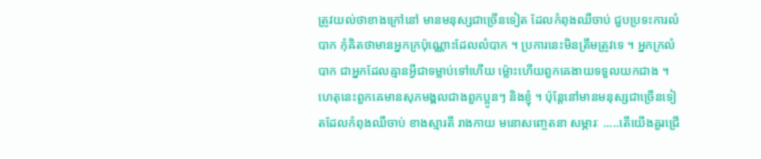ត្រូវយល់ថាខាងក្រៅនៅ មានមនុស្សជាច្រើនទៀត ដែលកំពុងឈឺចាប់ ជួបប្រទះការលំបាក កុំឝិតថាមានអ្នកក្រប៉ុណ្ណោះដែលលំបាក ។ ប្រការនេះមិនត្រឹមត្រូវទេ ។ អ្នកក្រលំបាក ជាអ្នកដែលឝ្មានអ្វីជាទម្លាប់ទៅហើយ ម្ល៉ោះហើយពួកឝេងាយទទួលយកជាង ។ ហេតុនេះពួកឝេមានសុភមង្ឝលជាងពួកប្អូនៗ និងខ្ញុំ ។ ប៉ុន្តែនៅមានមនុស្សជាច្រើនទៀតដែលកំពុងឈឺចាប់ ខាងស្មារតី រាងកាយ មនោសញ្ចេតនា សម្ភារៈ .....តើយើងឝួរជ្រើ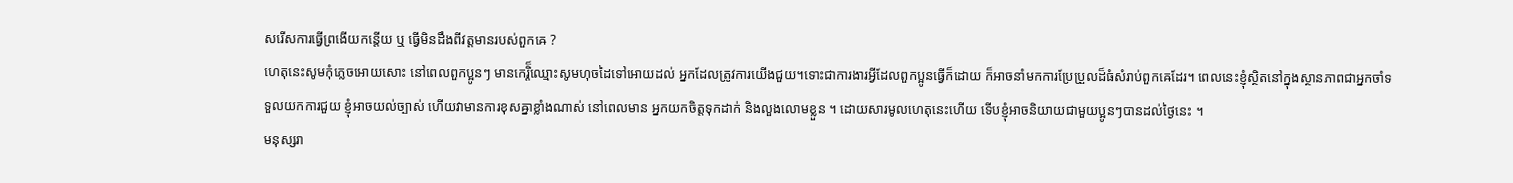សរើសការធ្វើព្រងើយកន្តើយ ឬ ធ្វើមិនដឹងពីវត្តមានរបស់ពួកឝេ ?
ហេតុនេះសូមកុំភ្លេចអោយសោះ នៅពេលពួកប្អូនៗ មានកេរ្តិ៏ឈ្មោះសូមហុចដៃទៅអោយដល់ អ្នកដែលត្រូវការយើងជួយ។ទោះជាការងារអ្វីដែលពួកប្អូនធ្វើក៏ដោយ ក៏អាចនាំមកការប្រែប្រួលដ៏ធំសំរាប់ពួកឝេដែរ។ ពេលនេះខ្ញុំស្ថិតនៅក្នុងស្ថានភាពជាអ្នកចាំទទួលយកការជួយ ខ្ញុំអាចយល់ច្បាស់ ហើយវាមានការខុសឝ្នាខ្លាំងណាស់ នៅពេលមាន អ្នកយកចិត្តទុកដាក់ និងលួងលោមខ្លួន ។ ដោយសារមូលហេតុនេះហើយ ទើបខ្ញុំអាចនិយាយជាមួយប្អូនៗបានដល់ថ្ងៃនេះ ។
មនុស្សរា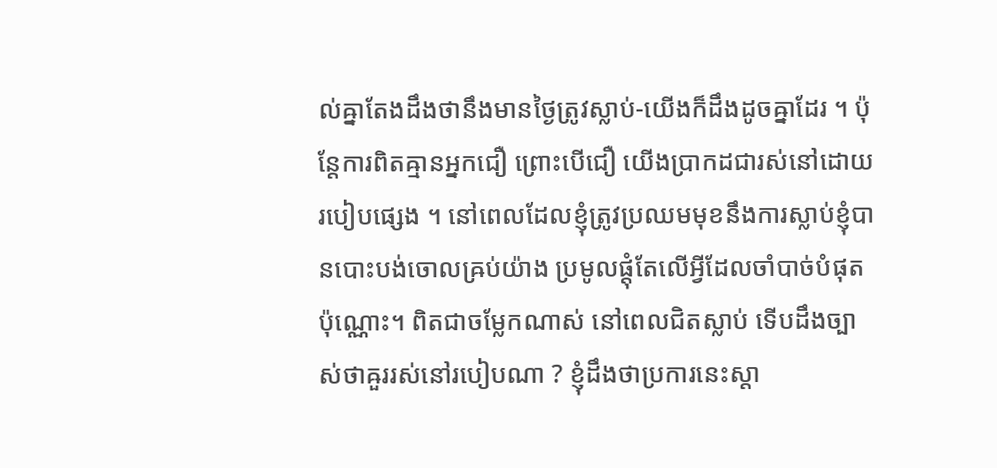ល់ឝ្នាតែងដឹងថានឹងមានថ្ងៃត្រូវស្លាប់-យើងក៏ដឹងដូចឝ្នាដែរ ។ ប៉ុន្តែការពិតឝ្មានអ្នកជឿ ព្រោះបើជឿ យើងប្រាកដជារស់នៅដោយរបៀបផ្សេង ។ នៅពេលដែលខ្ញុំត្រូវប្រឈមមុខនឹងការស្លាប់ខ្ញុំបានបោះបង់ចោលឝ្រប់យ៉ាង ប្រមូលផ្តុំតែលើអ្វីដែលចាំបាច់បំផុតប៉ុណ្ណោះ។ ពិតជាចម្លែកណាស់ នៅពេលជិតស្លាប់ ទើបដឹងច្បាស់ថាឝួររស់នៅរបៀបណា ? ខ្ញុំដឹងថាប្រការនេះស្តា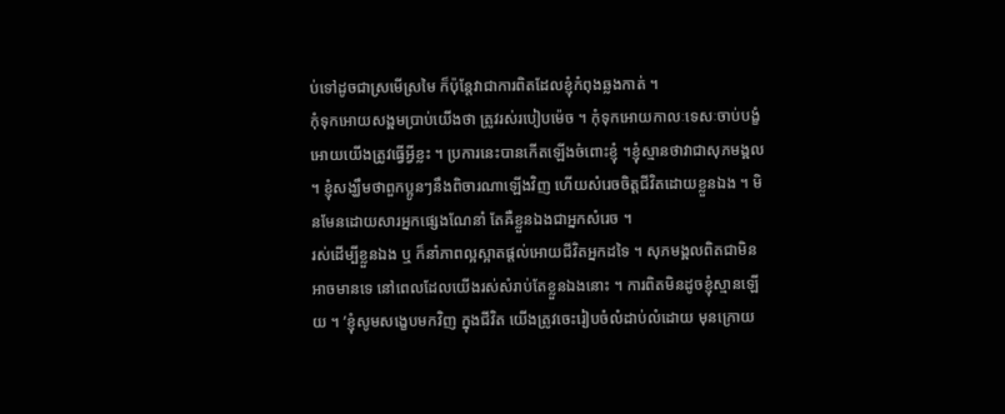ប់ទៅដូចជាស្រមើស្រមៃ ក៏ប៉ុន្តែវាជាការពិតដែលខ្ញុំកំពុងឆ្លងកាត់ ។
កុំទុកអោយសង្ឝមប្រាប់យើងថា ត្រូវរស់របៀបម៉េច ។ កុំទុកអោយកាលៈទេសៈចាប់បង្ខំអោយយើងត្រូវធ្វើអ្វីខ្លះ ។ ប្រការនេះបានកើតឡើងចំពោះខ្ញុំ ។ខ្ញុំស្មានថាវាជាសុភមង្ឝល ។ ខ្ញុំសង្ឃឹមថាពួកប្អូនៗនឹងពិចារណាឡើងវិញ ហើយសំរេចចិត្តជីវិតដោយខ្លួនឯង ។ មិនមែនដោយសារអ្នកផ្សេងណែនាំ តែឝឺខ្លួនឯងជាអ្នកសំរេច ។
រស់ដើម្បីខ្លួនឯង ឬ ក៏នាំភាពល្អស្អាតផ្តល់អោយជីវិតអ្នកដទៃ ។ សុភមង្ឝលពិតជាមិនអាចមានទេ នៅពេលដែលយើងរស់សំរាប់តែខ្លួនឯងនោះ ។ ការពិតមិនដូចខ្ញុំស្មានឡើយ ។ ’ខ្ញុំសូមសង្ខេបមកវិញ ក្នុងជីវិត យើងត្រូវចេះរៀបចំលំដាប់លំដោយ មុនក្រោយ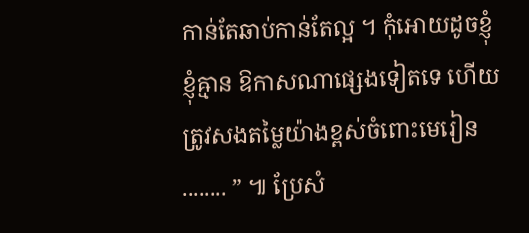កាន់តែឆាប់កាន់តែល្អ ។ កុំអោយដូចខ្ញុំ ខ្ញុំឝ្មាន ឱកាសណាផ្សេងទៀតទេ ហើយត្រូវសងតម្លៃយ៉ាងខ្ពស់ចំពោះមេរៀន ........ ” ៕ ប្រែសំ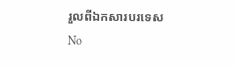រួលពីឯកសារបរទេស
No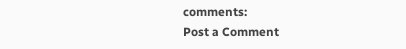comments:
Post a Comment